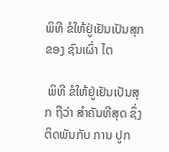ພິທີ ຂໍໃຫ້ຢູ່ເຢັນເປັນສຸກ ຂອງ ຊົນເຜົ່າ ໄຕ

 ພິທີ ຂໍໃຫ້ຢູ່ເຢັນເປັນສຸກ ຖືວ່າ ສຳຄັນທີສຸດ ຊຶ່ງຕິດພັນກັບ ການ ປູກ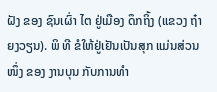ຝັງ ຂອງ ຊົນເຜົ່າ ໄຕ ຢູ່ເມືອງ ດຶກຖິ້ງ (ແຂວງ ຖ໋າຍງວຽນ). ພິ ທີ ຂໍໃຫ້ຢູ່ເຢັນເປັນສຸກ ແມ່ນສ່ວນໜຶ່ງ ຂອງ ງານບຸນ ກັບການທຳ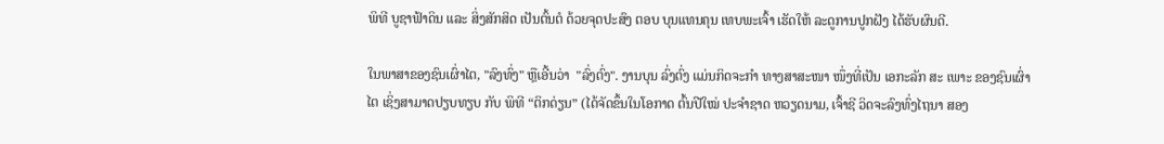ພິທີ ບູຊາຟ້າດິນ ແລະ ສິ່ງສັກສິດ ເປັນຕົ້ນຕໍ ດ້ວຍຈຸດປະສົງ ຕອບ ບຸນແທນຄຸນ ເທບພະເຈົ້າ ເຮັດໃຫ້ ລະດູການປູກຝັງ ໄດ້ຮັບຜົນດີ.

ໃນພາສາຂອງຊົນເຜົ່າໄຕ, "ລົງທົ່ງ" ຫຼືເອີ້ນວ່າ  "ລົ່ງຕົ່ງ". ງານບຸນ ລົ່ງຕົ່ງ ແມ່ນກິດຈະກຳ ທາງສາສະໜາ ໜຶ່ງທີ່ເປັນ ເອກະລັກ ສະ ເພາະ ຂອງຊົນເຜົ່າ ໄຕ ເຊິ່ງສາມາດປຽບທຽບ ກັບ ພິທີ “ຕິກດ່ຽນ” (ໄດ້ຈັດຂຶ້ນໃນໂອກາດ ຕົ້ນປີໃໝ່ ປະຈຳຊາດ ຫວຽດນາມ, ເຈົ້າຊີ ວິດຈະລົງທົ່ງໄຖນາ ສອງ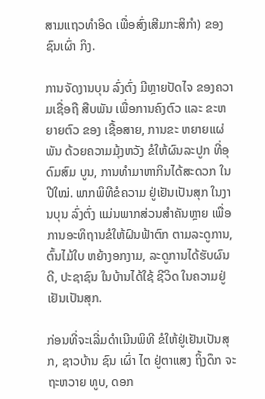ສາມແຖວທຳອິດ ເພື່ອສົ່ງເສີມກະສິກຳ) ຂອງ ຊົນເຜົ່າ ກິງ.

ການຈັດງານບຸນ ລົ່ງຕົ່ງ ມີຫຼາຍປັດໄຈ ຂອງຄວາມເຊື່ອຖື ສືບພັນ ເພື່ອການຄົງຕົວ ແລະ ຂະຫຍາຍຕົວ ຂອງ ເຊື້ອສາຍ, ການຂະ ຫຍາຍແຜ່ພັນ ດ້ວຍຄວາມມຸ້ງຫວັງ ຂໍໃຫ້ຜົນລະປູກ ທີ່ອຸດົມສົມ ບູນ, ການທຳມາຫາກິນໄດ້ສະດວກ ໃນປີໃໝ່. ພາກພິທີຂໍຄວາມ ຢູ່ເຢັນເປັນສຸກ ໃນງານບຸນ ລົ່ງຕົ່ງ ແມ່ນພາກສ່ວນສຳຄັນຫຼາຍ ເພື່ອການອະທິຖານຂໍໃຫ້ຝົນຟ້າຕົກ ຕາມລະດູການ, ຕົ້ນໄມ້ໃບ ຫຍ້າງອກງາມ, ລະດູການໄດ້ຮັບຜົນດີ, ປະຊາຊົນ ໃນບ້ານໄດ້ໃຊ້ ຊີວິດ ໃນຄວາມຢູ່ເຢັນເປັນສຸກ.

ກ່ອນທີ່ຈະເລີ່ມດຳເນີນພິທີ ຂໍໃຫ້ຢູ່ເຢັນເປັນສຸກ, ຊາວບ້ານ ຊົນ ເຜົ່າ ໄຕ ຢູ່ຕາແສງ ຖິ້ງດຶກ ຈະຖະຫວາຍ ທູບ, ດອກ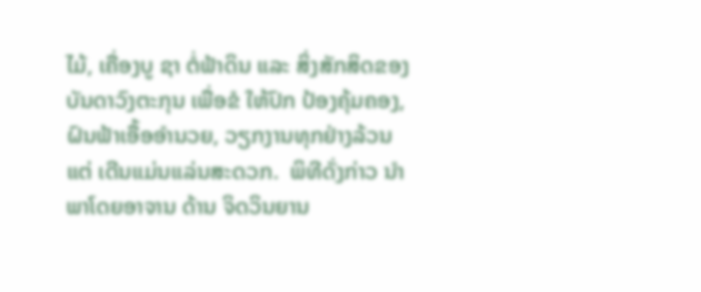ໄມ້, ເຄື່ອງບູ ຊາ ຕໍ່ຟ້າດິນ ແລະ ສິ່ງສັກສິດຂອງບັນດາວົງຕະກຸນ ເພື່ອຂໍ ໃຫ້ປົກ ປ້ອງຄຸ້ມຄອງ, ຝົນຟ້າເອື້ອອຳນວຍ, ວຽກງານທຸກຢ່າງລ້ວນ ແຕ່ ເດີນແມ່ນແລ່ນສະດວກ.  ພິທີດັ່ງກ່າວ ນຳພາໂດຍອາຈານ ດ້ານ ຈິດວິນຍານ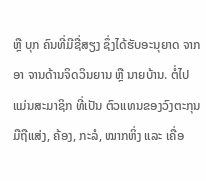ຫຼື ບຸກ ຄົນທີ່ມີຊື່ສຽງ ຊຶ່ງໄດ້ຮັບອະນຸຍາດ ຈາກອາ ຈານດ້ານຈິດວິນຍານ ຫຼື ນາຍບ້ານ. ຕໍ່ໄປແມ່ນສະມາຊິກ ທີ່ເປັນ ຕົວແທນຂອງວົງຕະກຸນ ມືຖືແສ່ງ, ຄ້ອງ, ກະລໍ, ໝາກຫິ່ງ ແລະ ເຄື່ອ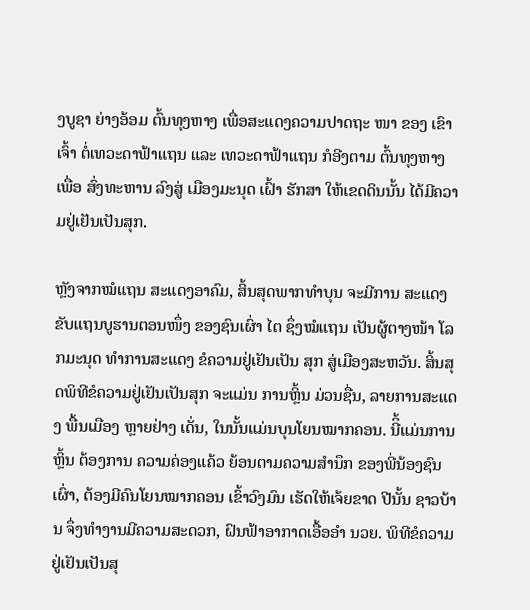ງບູຊາ ຍ່າງອ້ອມ ຕົ້ນທຸງຫາງ ເພື່ອສະແດງຄວາມປາດຖະ ໜາ ຂອງ ເຂົາເຈົ້າ ຕໍ່ເທວະດາຟ້າແຖນ ແລະ ເທວະດາຟ້າແຖນ ກໍອີງຕາມ ຕົ້ນທຸງຫາງ ເພື່ອ ສົ່ງທະຫານ ລົງສູ່ ເມືອງມະນຸດ ເຝົ້າ ຮັກສາ ໃຫ້ເຂດດິນນັ້ນ ໄດ້ມີຄວາມຢູ່ເຢັນເປັນສຸກ.

ຫຼັງຈາກໝໍແຖນ ສະແດງອາຄົມ, ສິ້ນສຸດພາກທໍາບຸນ ຈະມີການ ສະແດງຂັບແຖນບູຮານຕອນໜຶ່ງ ຂອງຊົນເຜົ່າ ໄຕ ຊຶ່ງໝໍແຖນ ເປັນຜູ້ຕາງໜ້າ ໂລກມະນຸດ ທຳການສະແດງ ຂໍຄວາມຢູ່ເຢັນເປັນ ສຸກ ສູ່ເມືອງສະຫວັນ. ສິ້ນສຸດພິທີຂໍຄວາມຢູ່ເຢັນເປັນສຸກ ຈະແມ່ນ ການຫຼິ້ນ ມ່ວນຊື່ນ, ລາຍການສະແດງ ພື້ນເມືອງ ຫຼາຍຢ່າງ ເດັ່ນ, ໃນນັ້ນແມ່ນບຸນໂຍນໝາກຄອນ. ນີິ້ແມ່ນການຫຼິ້ນ ຕ້ອງການ ຄວາມຄ່ອງແຄ້ວ ຍ້ອນຕາມຄວາມສຳນຶກ ຂອງພີ່ນ້ອງຊົນເຜົ່າ, ຕ້ອງມີຄົນໂຍນໝາກຄອນ ເຂົ້າວົງມົນ ເຮັດໃຫ້ເຈ້ຍຂາດ ປີນັ້ນ ຊາວບ້ານ ຈຶ່ງທຳງານມີຄວາມສະດວກ, ຝົນຟ້າອາກາດເອື້ອອຳ ນວຍ. ພິທີຂໍຄວາມຢູ່ເຢັນເປັນສຸ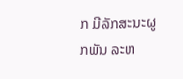ກ ມີລັກສະນະຜູກພັນ ລະຫ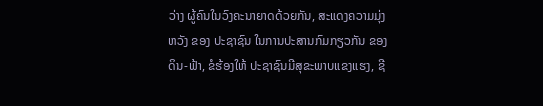ວ່າງ ຜູ້ຄົນໃນວົງຄະນາຍາດດ້ວຍກັນ, ສະແດງຄວາມມຸ່ງຫວັງ ຂອງ ປະຊາຊົນ ໃນການປະສານກົມກຽວກັນ ຂອງ ດິນ-ຟ້າ, ຂໍຮ້ອງໃຫ້ ປະຊາຊົນມີສຸຂະພາບແຂງແຮງ, ຊີ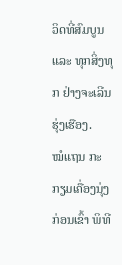ວິດທີ່ສົມບູນ ແລະ ທຸກສິ່ງທຸກ ຢ່າງຈະເລີນຮຸ່ງເຮືອງ.
ໝໍແຖນ ກະກຽມເຄື່ອງນຸ່ງ ກ່ອນເຂົ້າ ພິທີ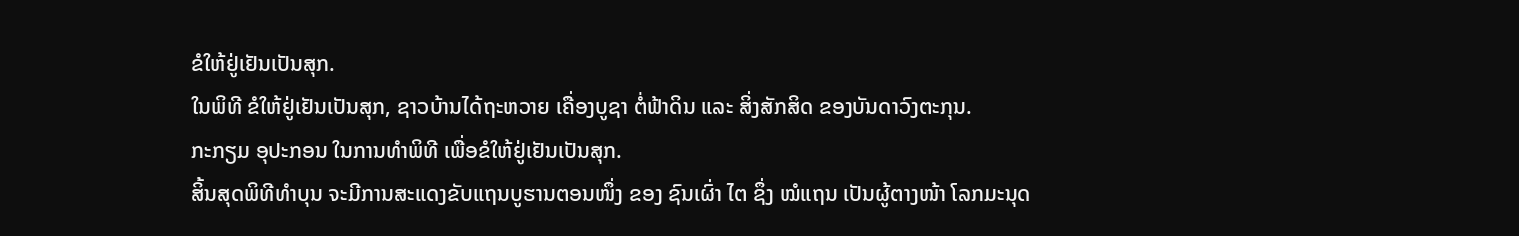ຂໍໃຫ້ຢູ່ເຢັນເປັນສຸກ.
ໃນພິທີ ຂໍໃຫ້ຢູ່ເຢັນເປັນສຸກ, ຊາວບ້ານໄດ້ຖະຫວາຍ ເຄື່ອງບູຊາ ຕໍ່ຟ້າດິນ ແລະ ສິ່ງສັກສິດ ຂອງບັນດາວົງຕະກຸນ.
ກະກຽມ ອຸປະກອນ ໃນການທຳພິທີ ເພື່ອຂໍໃຫ້ຢູ່ເຢັນເປັນສຸກ.
ສິ້ນສຸດພິທີທຳບຸນ ຈະມີການສະແດງຂັບແຖນບູຮານຕອນໜຶ່ງ ຂອງ ຊົນເຜົ່າ ໄຕ ຊຶ່ງ ໝໍແຖນ ເປັນຜູ້ຕາງໜ້າ ໂລກມະນຸດ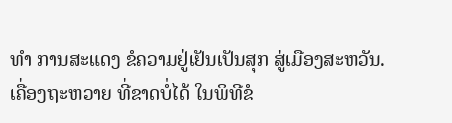ທຳ ການສະແດງ ຂໍຄວາມຢູ່ເຢັນເປັນສຸກ ສູ່ເມືອງສະຫວັນ.
ເຄື່ອງຖະຫວາຍ ທີ່ຂາດບໍ່ໄດ້ ໃນພິທີຂໍ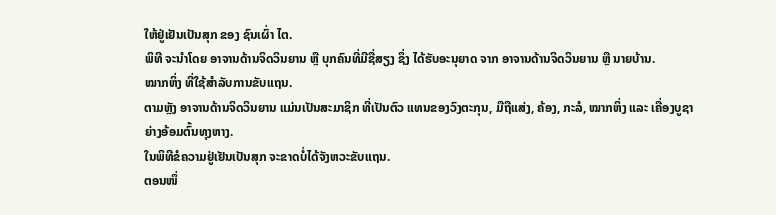ໃຫ້ຢູ່ເຢັນເປັນສຸກ ຂອງ ຊົນເຜົ່າ ໄຕ.
ພິທີ ຈະນຳໂດຍ ອາຈານດ້ານຈິດວິນຍານ ຫຼື ບຸກຄົນທີ່ມີຊື່ສຽງ ຊຶ່ງ ໄດ້ຮັບອະນຸຍາດ ຈາກ ອາຈານດ້ານຈິດວິນຍານ ຫຼື ນາຍບ້ານ.
ໝາກຫິ່ງ ທີ່ໃຊ້ສຳລັບການຂັບແຖນ.
ຕາມຫຼັງ ອາຈານດ້ານຈິດວິນຍານ ແມ່ນເປັນສະມາຊິກ ທີ່ເປັນຕົວ ແທນຂອງວົງຕະກຸນ, ມືຖືແສ່ງ, ຄ້ອງ, ກະລໍ, ໝາກຫິ່ງ ແລະ ເຄື່ອງບູຊາ ຍ່າງອ້ອມຕົ້ນທຸງຫາງ.
ໃນພິທີຂໍຄວາມຢູ່ເຢັນເປັນສຸກ ຈະຂາດບໍ່ໄດ້ຈັງຫວະຂັບແຖນ.
ຕອນໜຶ່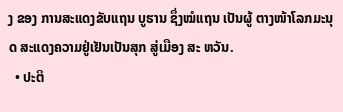ງ ຂອງ ການສະແດງຂັບແຖນ ບູຮານ ຊຶ່ງໝໍແຖນ ເປັນຜູ້ ຕາງໜ້າໂລກມະນຸດ ສະແດງຄວາມຢູ່ເຢັນເປັນສຸກ ສູ່ເມືອງ ສະ ຫວັນ.
  • ປະຕິ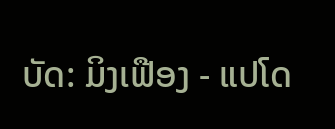ບັດ: ມິງເຟືອງ - ແປໂດ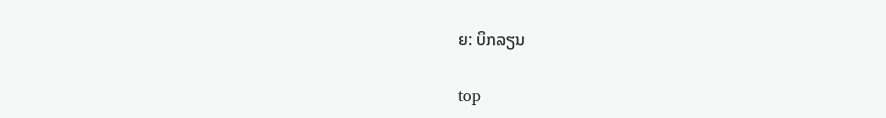ຍ: ບິກລຽນ

top